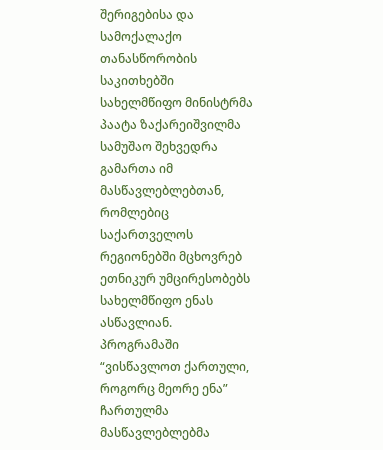შერიგებისა და სამოქალაქო თანასწორობის საკითხებში სახელმწიფო მინისტრმა პაატა ზაქარეიშვილმა სამუშაო შეხვედრა გამართა იმ მასწავლებლებთან, რომლებიც საქართველოს რეგიონებში მცხოვრებ ეთნიკურ უმცირესობებს სახელმწიფო ენას ასწავლიან.
პროგრამაში “ვისწავლოთ ქართული, როგორც მეორე ენა” ჩართულმა მასწავლებლებმა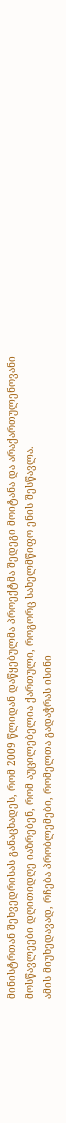მინისტრთან შეხვედრისას განაცხადეს, რომ 2009 წლიდან დაწყებულმა პროექტმა შედეგი მოიტანა და არაქართულენოვანი მოსწავლეები დღითიდღე იაზრებენ, რომ აუცილებელია ქართული, როგორც სახელმწიფო ენის შესწავლა.
ამის მიუხედავად, რჩება პრობლემები, რომელთა გადაჭრას ისინი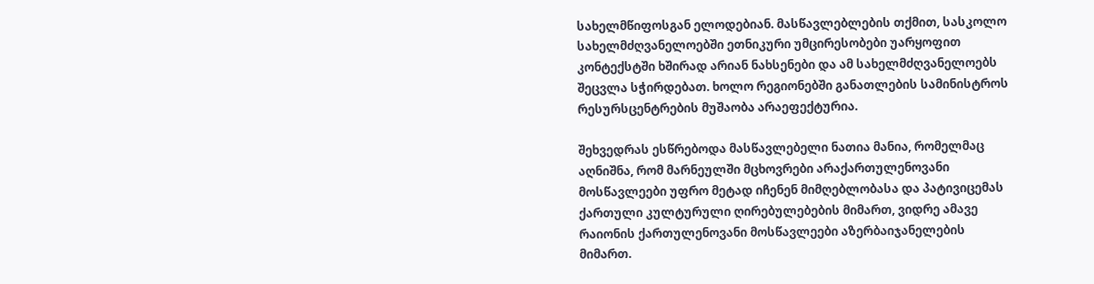სახელმწიფოსგან ელოდებიან. მასწავლებლების თქმით, სასკოლო სახელმძღვანელოებში ეთნიკური უმცირესობები უარყოფით კონტექსტში ხშირად არიან ნახსენები და ამ სახელმძღვანელოებს შეცვლა სჭირდებათ. ხოლო რეგიონებში განათლების სამინისტროს რესურსცენტრების მუშაობა არაეფექტურია.

შეხვედრას ესწრებოდა მასწავლებელი ნათია მანია, რომელმაც აღნიშნა, რომ მარნეულში მცხოვრები არაქართულენოვანი მოსწავლეები უფრო მეტად იჩენენ მიმღებლობასა და პატივიცემას ქართული კულტურული ღირებულებების მიმართ, ვიდრე ამავე რაიონის ქართულენოვანი მოსწავლეები აზერბაიჯანელების მიმართ.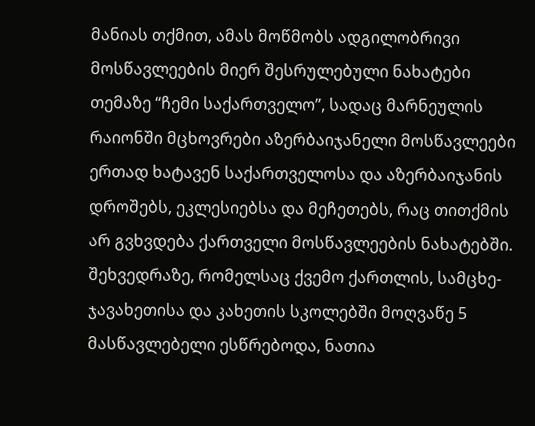მანიას თქმით, ამას მოწმობს ადგილობრივი მოსწავლეების მიერ შესრულებული ნახატები თემაზე “ჩემი საქართველო”, სადაც მარნეულის რაიონში მცხოვრები აზერბაიჯანელი მოსწავლეები ერთად ხატავენ საქართველოსა და აზერბაიჯანის დროშებს, ეკლესიებსა და მეჩეთებს, რაც თითქმის არ გვხვდება ქართველი მოსწავლეების ნახატებში.
შეხვედრაზე, რომელსაც ქვემო ქართლის, სამცხე-ჯავახეთისა და კახეთის სკოლებში მოღვაწე 5 მასწავლებელი ესწრებოდა, ნათია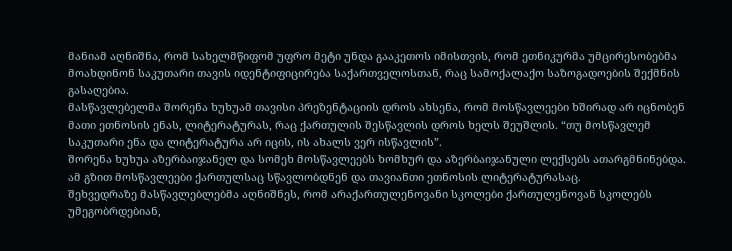მანიამ აღნიშნა, რომ სახელმწიფომ უფრო მეტი უნდა გააკეთოს იმისთვის, რომ ეთნიკურმა უმცირესობებმა მოახდინონ საკუთარი თავის იდენტიფიცირება საქართველოსთან, რაც სამოქალაქო საზოგადოების შექმნის გასაღებია.
მასწავლებელმა შორენა ხუხუამ თავისი პრეზენტაციის დროს ახსენა, რომ მოსწავლეები ხშირად არ იცნობენ მათი ეთნოსის ენას, ლიტერატურას, რაც ქართულის შესწავლის დროს ხელს შეუშლის. “თუ მოსწავლემ საკუთარი ენა და ლიტერატურა არ იცის, ის ახალს ვერ ისწავლის”.
შორენა ხუხუა აზერბაიჯანელ და სომეხ მოსწავლეებს ხომხურ და აზერბაიჯანული ლექსებს ათარგმნინებდა. ამ გზით მოსწავლეები ქართულსაც სწავლობდნენ და თავიანთი ეთნოსის ლიტერატურასაც.
შეხვედრაზე მასწავლებლებმა აღნიშნეს, რომ არაქართულენოვანი სკოლები ქართულენოვან სკოლებს უმეგობრდებიან,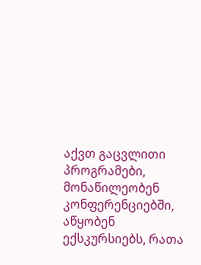აქვთ გაცვლითი პროგრამები, მონაწილეობენ კონფერენციებში, აწყობენ ექსკურსიებს, რათა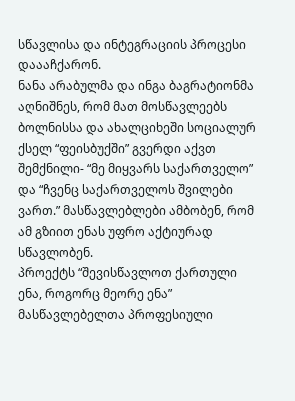სწავლისა და ინტეგრაციის პროცესი დაააჩქარონ.
ნანა არაბულმა და ინგა ბაგრატიონმა აღნიშნეს, რომ მათ მოსწავლეებს ბოლნისსა და ახალციხეში სოციალურ ქსელ “ფეისბუქში” გვერდი აქვთ შემქნილი- “მე მიყვარს საქართველო” და “ჩვენც საქართველოს შვილები ვართ.” მასწავლებლები ამბობენ, რომ ამ გზიით ენას უფრო აქტიურად სწავლობენ.
პროექტს “შევისწავლოთ ქართული ენა, როგორც მეორე ენა” მასწავლებელთა პროფესიული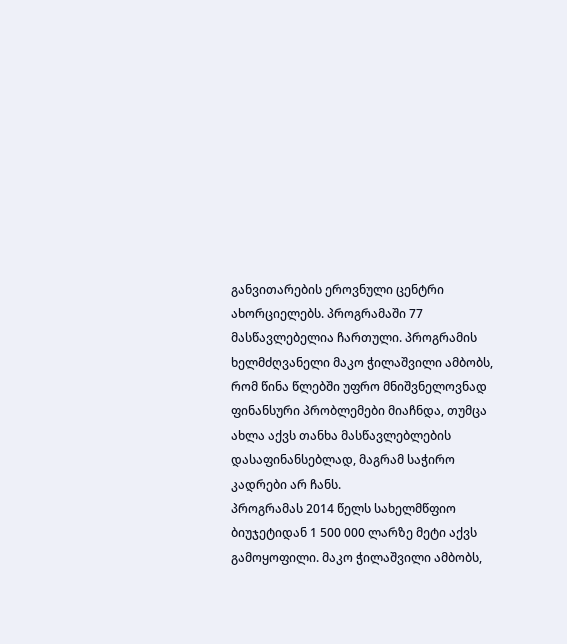განვითარების ეროვნული ცენტრი ახორციელებს. პროგრამაში 77 მასწავლებელია ჩართული. პროგრამის ხელმძღვანელი მაკო ჭილაშვილი ამბობს, რომ წინა წლებში უფრო მნიშვნელოვნად ფინანსური პრობლემები მიაჩნდა, თუმცა ახლა აქვს თანხა მასწავლებლების დასაფინანსებლად, მაგრამ საჭირო კადრები არ ჩანს.
პროგრამას 2014 წელს სახელმწფიო ბიუჯეტიდან 1 500 000 ლარზე მეტი აქვს გამოყოფილი. მაკო ჭილაშვილი ამბობს,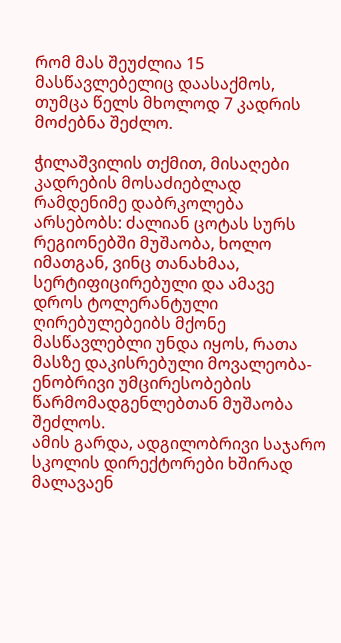რომ მას შეუძლია 15 მასწავლებელიც დაასაქმოს, თუმცა წელს მხოლოდ 7 კადრის მოძებნა შეძლო.

ჭილაშვილის თქმით, მისაღები კადრების მოსაძიებლად რამდენიმე დაბრკოლება არსებობს: ძალიან ცოტას სურს რეგიონებში მუშაობა, ხოლო იმათგან, ვინც თანახმაა, სერტიფიცირებული და ამავე დროს ტოლერანტული ღირებულებეიბს მქონე მასწავლებლი უნდა იყოს, რათა მასზე დაკისრებული მოვალეობა- ენობრივი უმცირესობების წარმომადგენლებთან მუშაობა შეძლოს.
ამის გარდა, ადგილობრივი საჯარო სკოლის დირექტორები ხშირად მალავაენ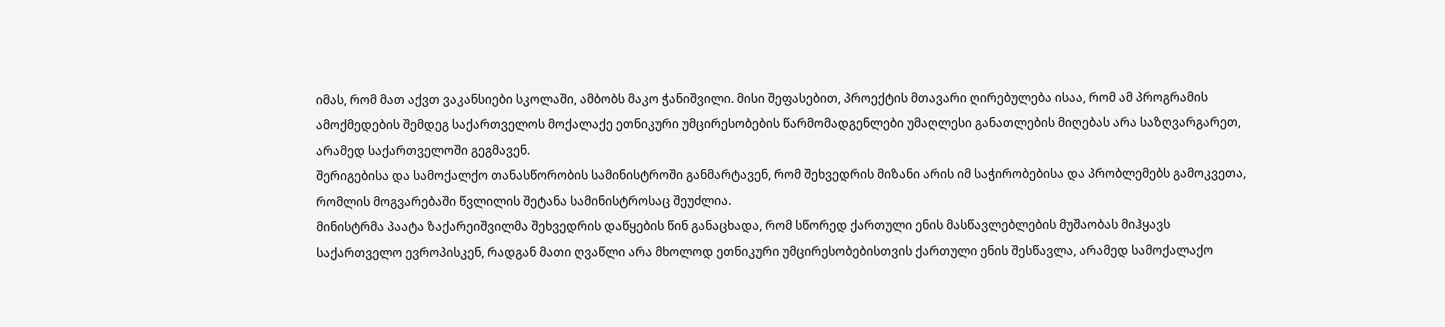იმას, რომ მათ აქვთ ვაკანსიები სკოლაში, ამბობს მაკო ჭანიშვილი. მისი შეფასებით, პროექტის მთავარი ღირებულება ისაა, რომ ამ პროგრამის ამოქმედების შემდეგ საქართველოს მოქალაქე ეთნიკური უმცირესობების წარმომადგენლები უმაღლესი განათლების მიღებას არა საზღვარგარეთ, არამედ საქართველოში გეგმავენ.
შერიგებისა და სამოქალქო თანასწორობის სამინისტროში განმარტავენ, რომ შეხვედრის მიზანი არის იმ საჭირობებისა და პრობლემებს გამოკვეთა, რომლის მოგვარებაში წვლილის შეტანა სამინისტროსაც შეუძლია.
მინისტრმა პაატა ზაქარეიშვილმა შეხვედრის დაწყების წინ განაცხადა, რომ სწორედ ქართული ენის მასწავლებლების მუშაობას მიჰყავს საქართველო ევროპისკენ, რადგან მათი ღვაწლი არა მხოლოდ ეთნიკური უმცირესობებისთვის ქართული ენის შესწავლა, არამედ სამოქალაქო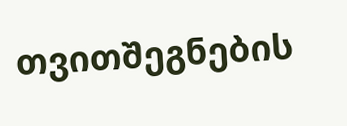თვითშეგნების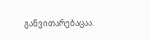განვითარებაცაა.